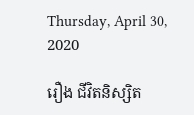Thursday, April 30, 2020

រឿង ជីវិតនិស្សិត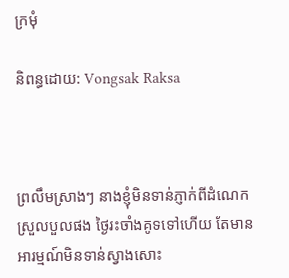ក្រមុំ

និពន្ធដោយ: Vongsak Raksa



ព្រលឹមស្រាងៗ នាងខ្ញុំមិនទាន់ភ្ញាក់ពីដំណេកស្រួលបួលផង ថ្ងៃរះចាំងគូទទៅហើយ តែមានអារម្មណ៍មិនទាន់ស្វាងសោះ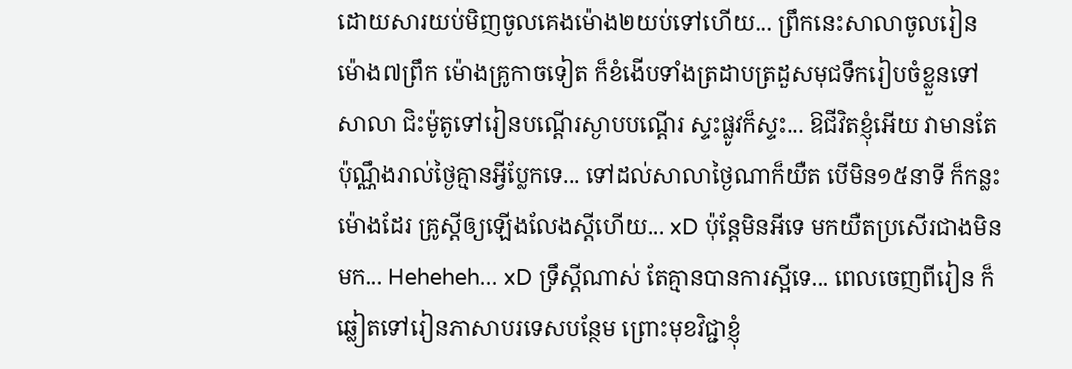ដោយសារយប់មិញចូលគេងម៉ោង២យប់ទៅហើយ... ព្រឹកនេះសាលាចូលរៀនម៉ោង៧ព្រឹក ម៉ោងគ្រូកាចទៀត ក៏ខំងើបទាំងត្រដាបត្រដួសមុជទឹករៀបចំខ្លួនទៅសាលា ជិះម៉ូតូទៅរៀនបណ្តើរស្ងាបបណ្តើរ ស្ទះផ្លូវក៏ស្ទះ... ឱជីវិតខ្ញុំអើយ វាមានតែប៉ុណ្ណឹងរាល់ថ្ងៃគ្មានអ្វីប្លែកទេ... ទៅដល់សាលាថ្ងៃណាក៏យឺត បើមិន១៥នាទី ក៏កន្លះម៉ោងដែរ គ្រូស្តីឲ្យឡើងលែងស្តីហើយ... xD ប៉ុន្តែមិនអីទេ មកយឺតប្រសើរជាងមិនមក... Heheheh... xD ទ្រឹស្តីណាស់ តែគ្មានបានការស្អីទេ... ពេលចេញពីរៀន ក៏ឆ្លៀតទៅរៀនភាសាបរទេសបន្ថែម ព្រោះមុខវិជ្ជាខ្ញុំ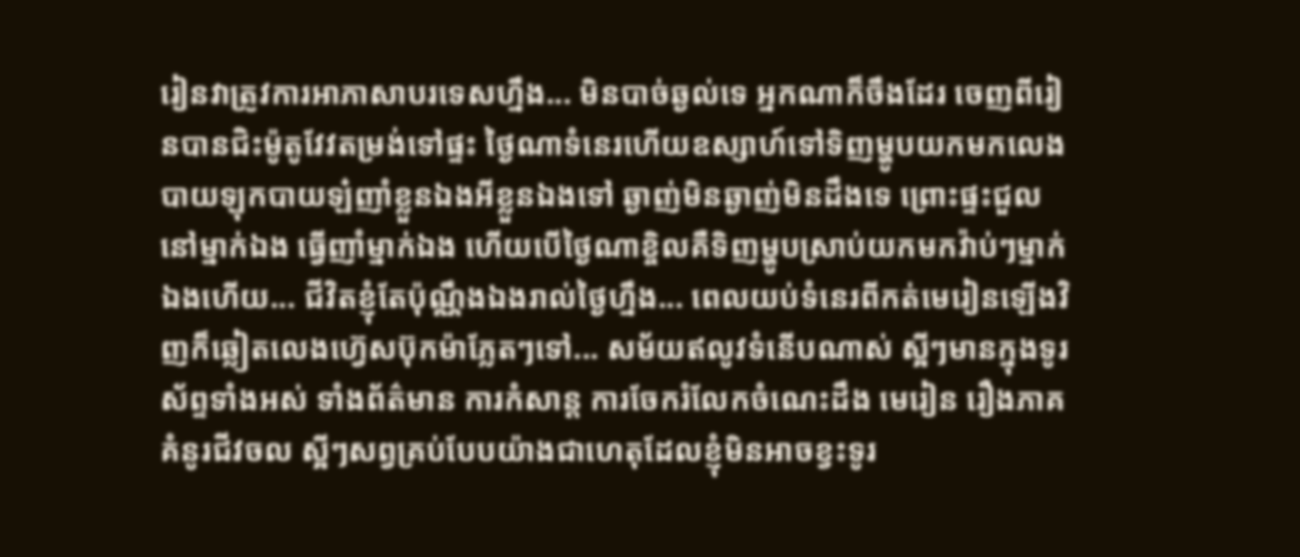រៀនវាត្រូវការអាភាសាបរទេសហ្នឹង... មិនបាច់ឆ្ងល់ទេ អ្នកណាក៏ចឹងដែរ ចេញពីរៀនបានជិះម៉ូតូវែវតម្រង់ទៅផ្ទះ ថ្ងៃណាទំនេរហើយឧស្សាហ៍ទៅទិញម្ហូបយកមកលេងបាយឡុកបាយឡ៎ញាំខ្លួនឯងអីខ្លួនឯងទៅ ឆ្ងាញ់មិនឆ្ងាញ់មិនដឹងទេ ព្រោះផ្ទះជួលនៅម្នាក់ឯង ធ្វើញាំម្នាក់ឯង ហើយបើថ្ងៃណាខ្ចិលគឺទិញម្ហូបស្រាប់យកមកវ៉ាប់ៗម្នាក់ឯងហើយ... ជីវិតខ្ញុំតែប៉ុណ្ណឹងឯងរាល់ថ្ងៃហ្នឹង... ពេលយប់ទំនេរពីកត់មេរៀនឡើងវិញក៏ឆ្លៀតលេងហ្វ៊េសប៊ុកម៉ាភ្លែតៗទៅ... សម័យឥលូវទំនើបណាស់ ស្អីៗមានក្នុងទូរស័ព្ទទាំងអស់ ទាំងព័ត៌មាន ការកំសាន្ត ការចែករំលែកចំណេះដឹង មេរៀន រឿងភាគ គំនូរជីវចល ស្អីៗសព្វគ្រប់បែបយ៉ាងជាហេតុដែលខ្ញុំមិនអាចខ្វះទូរ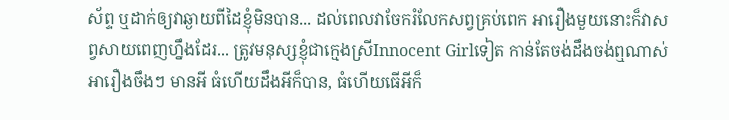ស័ព្ទ ឬដាក់ឲ្យវាឆ្ងាយពីដៃខ្ញុំមិនបាន... ដល់ពេលវាចែករំលែកសព្វគ្រប់ពេក អារឿងមួយនោះក៏វាសព្វសាយពេញហ្នឹងដែរ... ត្រូវមនុស្សខ្ញុំជាក្មេងស្រីInnocent Girlទៀត កាន់តែចង់ដឹងចង់ឮណាស់អារឿងចឹងៗ មានអី ធំហើយដឹងអីក៏បាន, ធំហើយធើអីក៏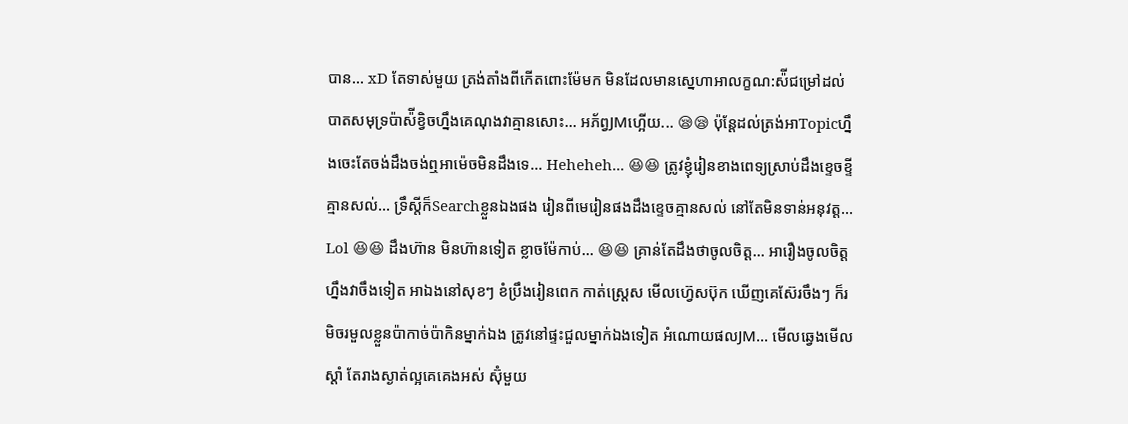បាន... xD តែទាស់មួយ ត្រង់តាំងពីកើតពោះម៉ែមក មិនដែលមានស្នេហាអាលក្ខណ:ស៉ីជម្រៅដល់បាតសមុទ្រប៉ាស៉ីខ្វិចហ្នឹងគេណុងវាគ្មានសោះ... អភ័ព្វJMហ្អើយ... 😪😪 ប៉ុន្តែដល់ត្រង់អាTopicហ្នឹងចេះតែចង់ដឹងចង់ឮអាម៉េចមិនដឹងទេ... Heheheh... 😆😆 ត្រូវខ្ញុំរៀនខាងពេទ្យស្រាប់ដឹងខ្ទេចខ្ទីគ្មានសល់... ទ្រឹស្តីក៏Searchខ្លួនឯងផង រៀនពីមេរៀនផងដឹងខ្ទេចគ្មានសល់ នៅតែមិនទាន់អនុវត្ត... Lol 😆😆 ដឹងហ៊ាន មិនហ៊ានទៀត ខ្លាចម៉ែកាប់... 😆😆 គ្រាន់តែដឹងថាចូលចិត្ត... អារឿងចូលចិត្តហ្នឹងវាចឹងទៀត អាឯងនៅសុខៗ ខំប្រឹងរៀនពេក កាត់ស្រ្តេស មើលហ្វ៊េសប៊ុក ឃើញគេស៊ែរចឹងៗ ក៏រមិចរមួលខ្លួនប៉ាកាច់ប៉ាកិនម្នាក់ឯង ត្រូវនៅផ្ទះជួលម្នាក់ឯងទៀត អំណោយផលJM... មើលឆ្វេងមើលស្តាំ តែរាងស្ងាត់ល្អគេគេងអស់ ស៊ុំមួយ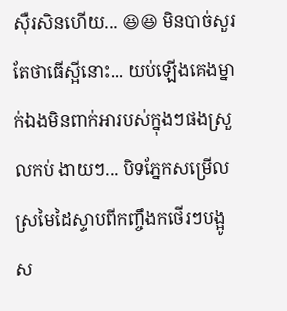ស៊ឺរសិនហើយ... 😆😆 មិនបាច់សួរតែថាធើស្អីនោះ... យប់ឡើងគេងម្នាក់ឯងមិនពាក់អារបស់ក្នុងៗផងស្រួលកប់ ងាយៗ... បិទភ្នែកសម្រើលស្រមៃដៃស្ទាបពីកញ្ចឹងកថើរៗបង្អូស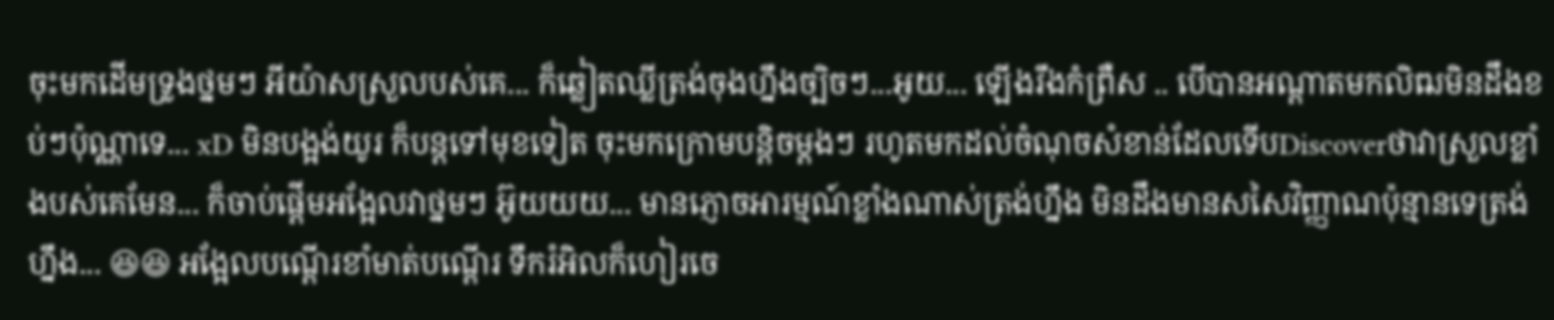ចុះមកដើមទ្រូងថ្នមៗ អីយ៉ាសស្រួលបស់គេ... ក៏ឆ្លៀតឈ្លីត្រង់ចុងហ្នឹងច្បិចៗ...អូយ... ឡើងរឹងកំព្រឺស .. បើបានអណ្តាតមកលិឍមិនដឹងខប់ៗប៉ុណ្ណាទេ... xD មិនបង្អង់យូរ ក៏បន្តទៅមុខទៀត ចុះមកក្រោមបន្តិចម្តងៗ រហូតមកដល់ចំណុចសំខាន់ដែលទើបDiscoverថាវាស្រួលខ្លាំងបស់គេមែន... ក៏ចាប់ផ្តើមអង្អែលវាថ្នមៗ អ៊ូយយយ... មានភ្ញោចអារម្មណ៍ខ្លាំងណាស់ត្រង់ហ្នឹង មិនដឹងមានសសៃវិញ្ញាណប៉ុន្មានទេត្រង់ហ្នឹង... 😆😆 អង្អែលបណ្តើរខាំមាត់បណ្តើរ ទឹករំអិលក៏ហៀរចេ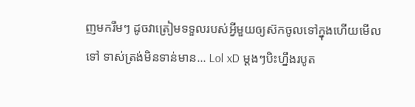ញមករឹមៗ ដូចវាត្រៀមទទួលរបស់អ្វីមួយឲ្យស៊កចូលទៅក្នុងហើយមើលទៅ ទាស់ត្រង់មិនទាន់មាន... Lol xD ម្តងៗបិះហ្នឹងរបូត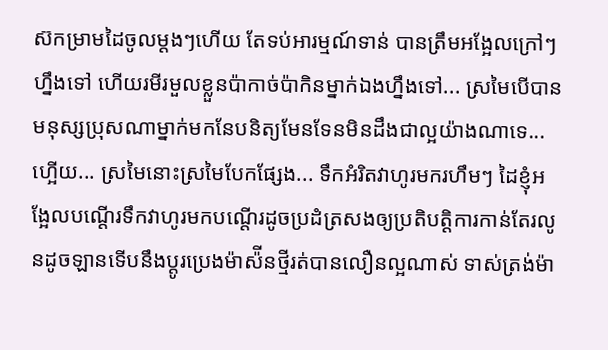ស៊កម្រាមដៃចូលម្តងៗហើយ តែទប់អារម្មណ៍ទាន់ បានត្រឹមអង្អែលក្រៅៗហ្នឹងទៅ ហើយរមីរមួលខ្លួនប៉ាកាច់ប៉ាកិនម្នាក់ឯងហ្នឹងទៅ... ស្រមៃបើបានមនុស្សប្រុសណាម្នាក់មកនែបនិត្យមែនទែនមិនដឹងជាល្អយ៉ាងណាទេ... ហ្អើយ... ស្រមៃនោះស្រមៃបែកផ្សែង... ទឹកអំរិតវាហូរមករហឹមៗ ដៃខ្ញុំអង្អែលបណ្តើរទឹកវាហូរមកបណ្តើរដូចប្រដំត្រសងឲ្យប្រតិបត្តិការកាន់តែរលូនដូចឡានទើបនឹងប្តូរប្រេងម៉ាស៉ីនថ្មីរត់បានលឿនល្អណាស់ ទាស់ត្រង់ម៉ា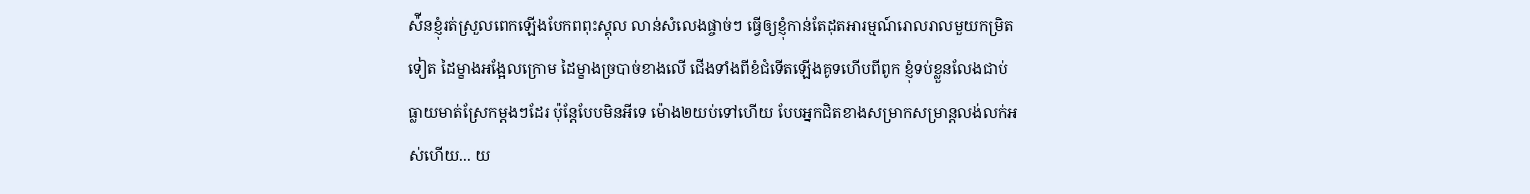ស៉ីនខ្ញុំរត់ស្រួលពេកឡើងបែកពពុះស្គុល លាន់សំលេងផ្ចាច់ៗ ធ្វើឲ្យខ្ញុំកាន់តែដុតអារម្មណ៍រោលរាលមួយកម្រិតទៀត ដៃម្ខាងអង្អែលក្រោម ដៃម្ខាងច្របាច់ខាងលើ ជើងទាំងពីខំជំទើតឡើងគូទហើបពីពូក ខ្ញុំទប់ខ្លួនលែងជាប់ ធ្លាយមាត់ស្រែកម្តងៗដែរ ប៉ុន្តែបែបមិនអីទេ ម៉ោង២យប់ទៅហើយ បែបអ្នកជិតខាងសម្រាកសម្រាន្តលង់លក់អស់ហើយ... យ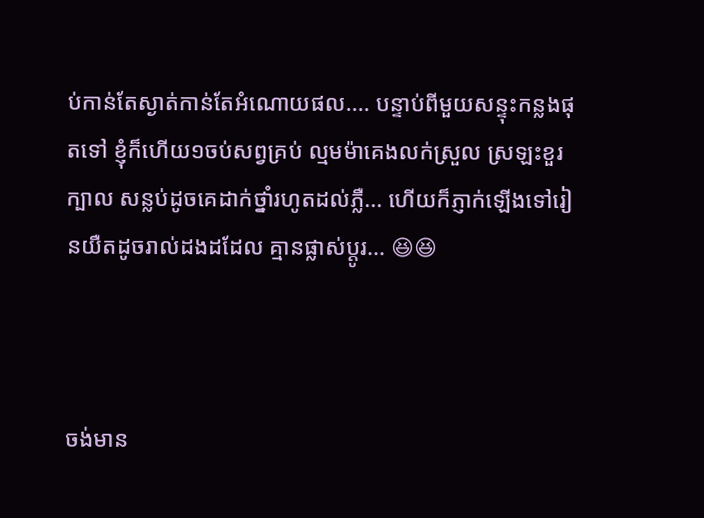ប់កាន់តែស្ងាត់កាន់តែអំណោយផល.... បន្ទាប់ពីមួយសន្ទុះកន្លងផុតទៅ ខ្ញុំក៏ហើយ១ចប់សព្វគ្រប់ ល្មមម៉ាគេងលក់ស្រួល ស្រឡះខួរក្បាល សន្លប់ដូចគេដាក់ថ្នាំរហូតដល់ភ្លឺ... ហើយក៏ភ្ញាក់ឡើងទៅរៀនយឺតដូចរាល់ដងដដែល គ្មានផ្លាស់ប្តូរ... 😆😆



ចង់មាន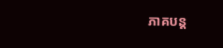ភាគបន្ត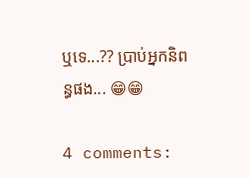ឬទេ...?? ប្រាប់អ្នកនិពន្ធផង... 😁😁

4 comments: